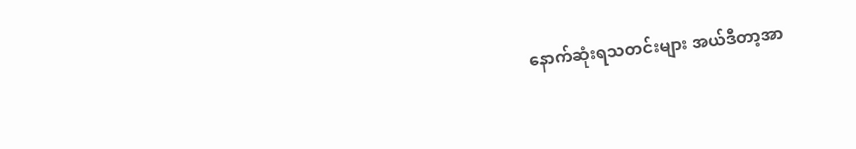နောက်ဆုံးရသတင်းများ အယ်ဒီတာ့အာ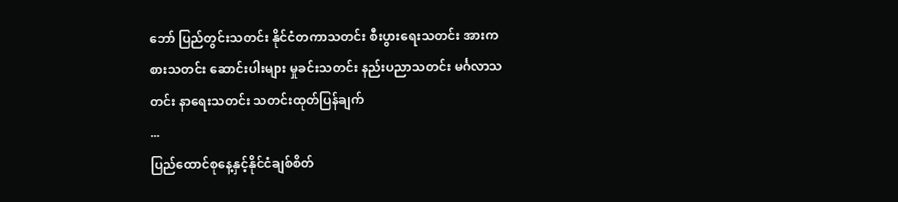ဘော် ပြည်တွင်းသတင်း နိုင်ငံတကာသတင်း စီးပွားရေးသတင်း အားကစားသတင်း ဆောင်းပါးများ မှုခင်းသတင်း နည်းပညာသတင်း မင်္ဂလာသတင်း နာရေးသတင်း သတင်းထုတ်ပြန်ချက်
...
ပြည်ထောင်စုနေ့နှင့်နိုင်ငံချစ်စိတ်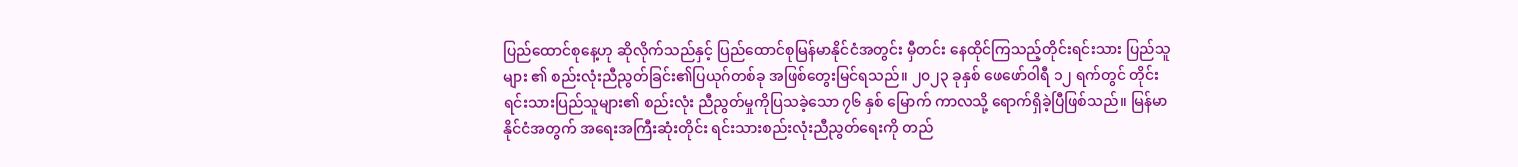ပြည်ထောင်စုနေ့ဟု ဆိုလိုက်သည်နှင့် ပြည်ထောင်စုမြန်မာနိုင်ငံအတွင်း မှီတင်း နေထိုင်ကြသည့်တိုင်းရင်းသား ပြည်သူများ ၏ စည်းလုံးညီညွတ်ခြင်း၏ပြယုဂ်တစ်ခု အဖြစ်တွေးမြင်ရသည်။ ၂၀၂၃ ခုနှစ် ဖေဖော်ဝါရီ ၁၂ ရက်တွင် တိုင်းရင်းသားပြည်သူများ၏ စည်းလုံး ညီညွတ်မှုကိုပြသခဲ့သော ၇၆ နှစ် မြောက် ကာလသို့ ရောက်ရှိခဲ့ပြီဖြစ်သည်။ မြန်မာနိုင်ငံအတွက် အရေးအကြီးဆုံးတိုင်း ရင်းသားစည်းလုံးညီညွတ်ရေးကို တည်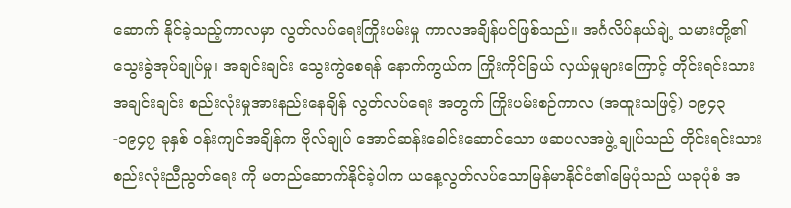ဆောက် နိုင်ခဲ့သည့်ကာလမှာ လွတ်လပ်ရေးကြိုးပမ်းမှု ကာလအချိန်ပင်ဖြစ်သည်။ အင်္ဂလိပ်နယ်ချဲ့ သမားတို့၏သွေးခွဲအုပ်ချုပ်မှု၊ အချင်းချင်း သွေးကွဲစေရန် နောက်ကွယ်က ကြိုးကိုင်ခြယ် လှယ်မှုများကြောင့် တိုင်းရင်းသားအချင်းချင်း စည်းလုံးမှုအားနည်းနေချိန် လွတ်လပ်ရေး အတွက် ကြိုးပမ်းစဉ်ကာလ (အထူးသဖြင့်) ၁၉၄၃-၁၉၄၇ ခုနှစ် ဝန်းကျင်အချိန်က ဗိုလ်ချုပ် အောင်ဆန်းခေါင်းဆောင်သော ဖဆပလအဖွဲ့ ချုပ်သည် တိုင်းရင်းသားစည်းလုံးညီညွတ်ရေး ကို မတည်ဆောက်နိုင်ခဲ့ပါက ယနေ့လွတ်လပ်သောမြန်မာနိုင်ငံ၏မြေပုံသည် ယခုပုံစံ အ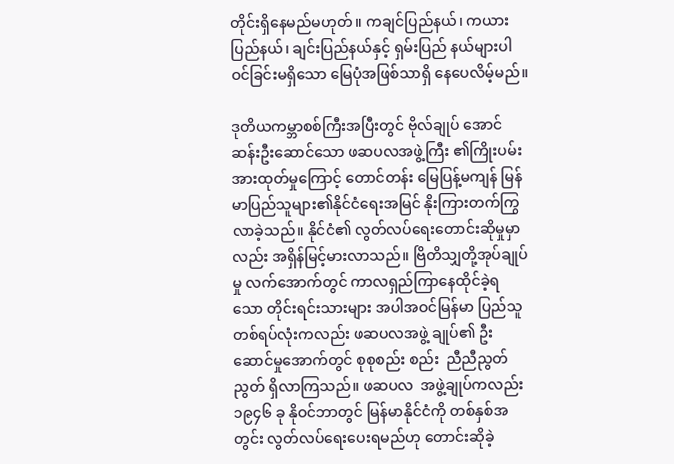တိုင်းရှိနေမည်မဟုတ်။ ကချင်ပြည်နယ်၊ ကယားပြည်နယ်၊ ချင်းပြည်နယ်နှင့် ရှမ်းပြည် နယ်များပါဝင်ခြင်းမရှိသော မြေပုံအဖြစ်သာရှိ နေပေလိမ့်မည်။

ဒုတိယကမ္ဘာစစ်ကြီးအပြီးတွင် ဗိုလ်ချုပ် အောင်ဆန်းဦးဆောင်သော ဖဆပလအဖွဲ့ကြီး ၏ကြိုးပမ်းအားထုတ်မှုကြောင့် တောင်တန်း မြေပြန့်မကျန် မြန်မာပြည်သူများ၏နိုင်ငံရေးအမြင် နိုးကြားတက်ကြွလာခဲ့သည်။ နိုင်ငံ၏ လွတ်လပ်ရေးတောင်းဆိုမှုမှာလည်း အရှိန်မြင့်မားလာသည်။ ဗြိတိသျှတို့အုပ်ချုပ်မှု လက်အောက်တွင် ကာလရှည်ကြာနေထိုင်ခဲ့ရ သော တိုင်းရင်းသားများ အပါအဝင်မြန်မာ ပြည်သူတစ်ရပ်လုံးကလည်း ဖဆပလအဖွဲ့ ချုပ်၏ ဦးဆောင်မှုအောက်တွင် စုစုစည်း စည်း  ညီညီညွတ်ညွတ် ရှိလာကြသည်။ ဖဆပလ  အဖွဲ့ချုပ်ကလည်း ၁၉၄၆ ခု နိုဝင်ဘာတွင် မြန်မာနိုင်ငံကို တစ်နှစ်အတွင်း လွတ်လပ်ရေးပေးရမည်ဟု တောင်းဆိုခဲ့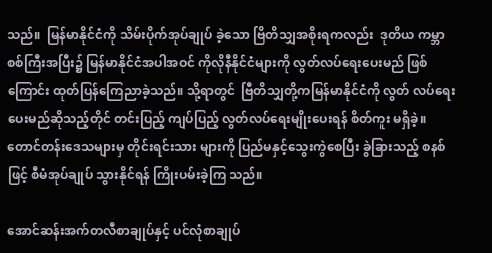သည်။  မြန်မာနိုင်ငံကို သိမ်းပိုက်အုပ်ချုပ် ခဲ့သော ဗြိတိသျှအစိုးရကလည်း  ဒုတိယ ကမ္ဘာစစ်ကြီးအပြီး၌ မြန်မာနိုင်ငံအပါအဝင် ကိုလိုနီနိုင်ငံများကို လွတ်လပ်ရေးပေးမည် ဖြစ်ကြောင်း ထုတ်ပြန်ကြေညာခဲ့သည်။ သို့ရာတွင်  ဗြီတိသျှတို့ကမြန်မာနိုင်ငံကို လွတ် လပ်ရေးပေးမည်ဆိုသည့်တိုင် တင်းပြည့် ကျပ်ပြည့် လွတ်လပ်ရေးမျိုးပေးရန် စိတ်ကူး မရှိခဲ့။ တောင်တန်းဒေသများမှ တိုင်းရင်းသား များကို ပြည်မနှင့်သွေးကွဲစေပြီး ခွဲခြားသည့် စနစ်ဖြင့် စီမံအုပ်ချုပ် သွားနိုင်ရန် ကြိုးပမ်းခဲ့ကြ သည်။

အောင်ဆန်းအက်တလီစာချုပ်နှင့် ပင်လုံစာချုပ်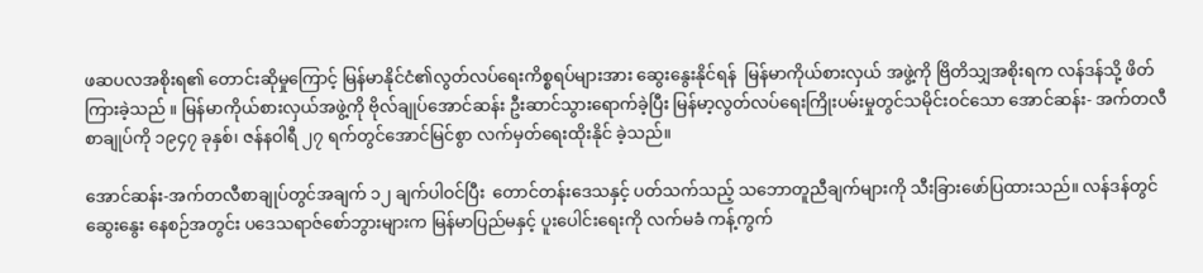ဖဆပလအစိုးရ၏ တောင်းဆိုမှုကြောင့် မြန်မာနိုင်ငံ၏လွတ်လပ်ရေးကိစ္စရပ်များအား ဆွေးနွေးနိုင်ရန်  မြန်မာကိုယ်စားလှယ် အဖွဲ့ကို ဗြိတိသျှအစိုးရက လန်ဒန်သို့ ဖိတ်ကြားခဲ့သည် ။ မြန်မာကိုယ်စားလှယ်အဖွဲ့ကို ဗိုလ်ချုပ်အောင်ဆန်း ဦးဆာင်သွားရောက်ခဲ့ပြီး မြန်မာ့လွတ်လပ်ရေးကြိုးပမ်းမှုတွင်သမိုင်းဝင်သော အောင်ဆန်း- အက်တလီစာချုပ်ကို ၁၉၄၇ ခုနှစ်၊ ဇန်နဝါရီ ၂၇ ရက်တွင်အောင်မြင်စွာ လက်မှတ်ရေးထိုးနိုင် ခဲ့သည်။

အောင်ဆန်း-အက်တလီစာချုပ်တွင်အချက် ၁၂ ချက်ပါဝင်ပြီး  တောင်တန်းဒေသနှင့် ပတ်သက်သည့် သဘောတူညီချက်များကို သီးခြားဖော်ပြထားသည်။ လန်ဒန်တွင် ဆွေးနွေး နေစဉ်အတွင်း ပဒေသရာဇ်စော်ဘွားများက မြန်မာပြည်မနှင့် ပူးပေါင်းရေးကို လက်မခံ ကန့်ကွက်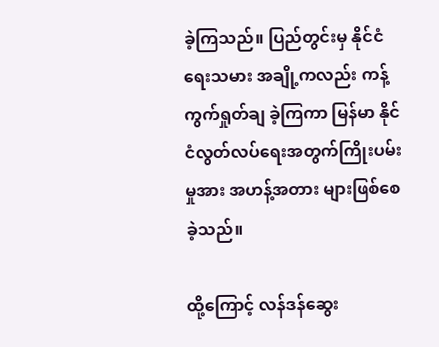ခဲ့ကြသည်။ ပြည်တွင်းမှ နိုင်ငံရေးသမား အချို့ကလည်း ကန့်ကွက်ရှုတ်ချ ခဲ့ကြကာ မြန်မာ နိုင်ငံလွတ်လပ်ရေးအတွက်ကြိုးပမ်းမှုအား အဟန့်အတား များဖြစ်စေခဲ့သည်။

ထို့ကြောင့် လန်ဒန်ဆွေး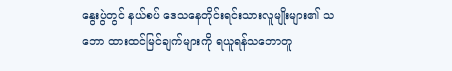နွေးပွဲတွင် နယ်စပ် ဒေသနေတိုင်းရင်းသားလူမျိုးများ၏ သဘော ထားထင်မြင်ချက်များကို ရယူရန်သဘောတူ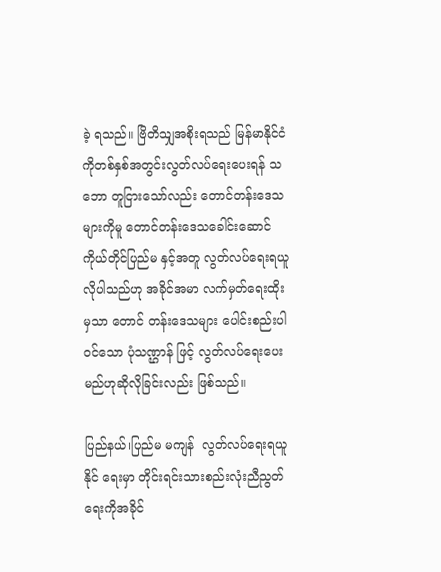ခဲ့ ရသည်။ ဗြိတိသျှအစိုးရသည် မြန်မာနိုင်ငံကိုတစ်နှစ်အတွင်းလွတ်လပ်ရေးပေးရန် သဘော တူငြားသော်လည်း တောင်တန်းဒေသများကိုမူ တောင်တန်းဒေသခေါင်းဆောင် ကိုယ်တိုင်ပြည်မ နှင့်အတူ လွတ်လပ်ရေးရယူလိုပါသည်ဟု အခိုင်အမာ လက်မှတ်ရေးထိုးမှသာ တောင် တန်းဒေသများ ပေါင်းစည်းပါဝင်သော ပုံသဏ္ဌာန် ဖြင့် လွတ်လပ်ရေးပေးမည်ဟုဆိုလိုခြင်းလည်း ဖြစ်သည်။

ပြည်နယ်၊ပြည်မ မကျန်  လွတ်လပ်ရေးရယူနိုင် ရေးမှာ တိုင်းရင်းသားစည်းလုံးညီညွတ်ရေးကိုအခိုင်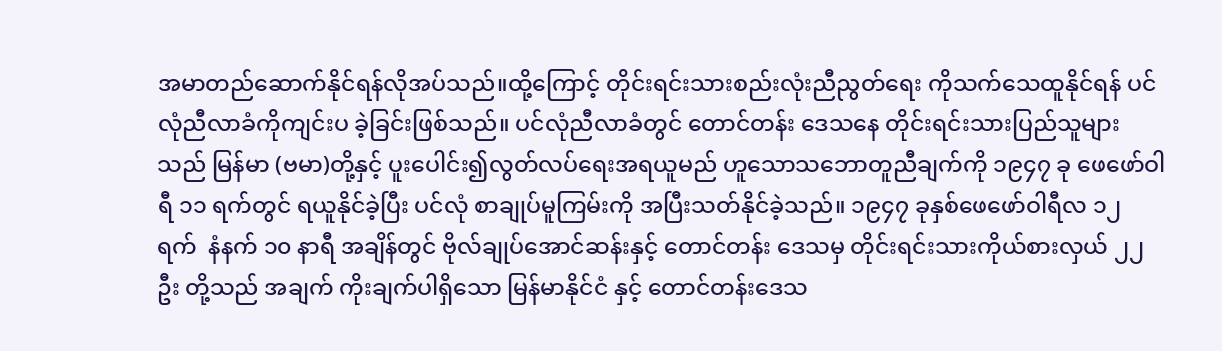အမာတည်ဆောက်နိုင်ရန်လိုအပ်သည်။ထို့ကြောင့် တိုင်းရင်းသားစည်းလုံးညီညွတ်ရေး ကိုသက်သေထူနိုင်ရန် ပင်လုံညီလာခံကိုကျင်းပ ခဲ့ခြင်းဖြစ်သည်။ ပင်လုံညီလာခံတွင် တောင်တန်း ဒေသနေ တိုင်းရင်းသားပြည်သူများသည် မြန်မာ (ဗမာ)တို့နှင့် ပူးပေါင်း၍လွတ်လပ်ရေးအရယူမည် ဟူသောသဘောတူညီချက်ကို ၁၉၄၇ ခု ဖေဖော်ဝါရီ ၁၁ ရက်တွင် ရယူနိုင်ခဲ့ပြီး ပင်လုံ စာချုပ်မူကြမ်းကို အပြီးသတ်နိုင်ခဲ့သည်။ ၁၉၄၇ ခုနှစ်ဖေဖော်ဝါရီလ ၁၂ ရက်  နံနက် ၁၀ နာရီ အချိန်တွင် ဗိုလ်ချုပ်အောင်ဆန်းနှင့် တောင်တန်း ဒေသမှ တိုင်းရင်းသားကိုယ်စားလှယ် ၂၂ ဦး တို့သည် အချက် ကိုးချက်ပါရှိသော မြန်မာနိုင်ငံ နှင့် တောင်တန်းဒေသ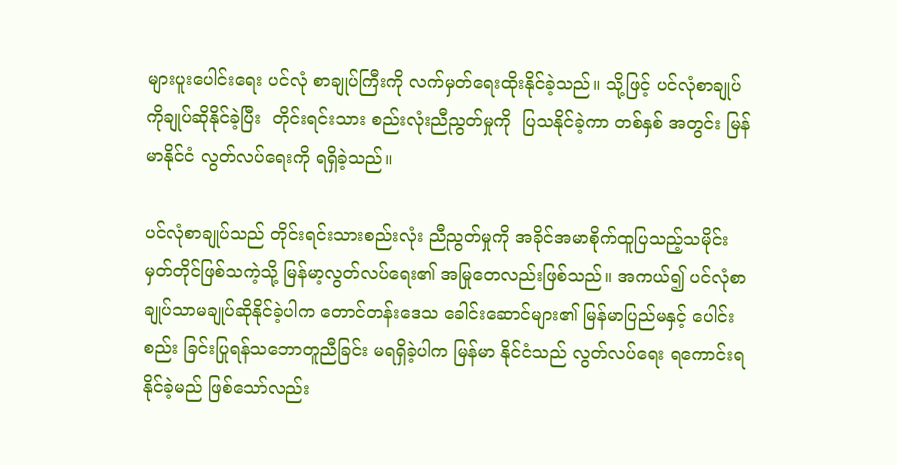များပူးပေါင်းရေး ပင်လုံ စာချုပ်ကြီးကို လက်မှတ်ရေးထိုးနိုင်ခဲ့သည်။ သို့ဖြင့် ပင်လုံစာချုပ် ကိုချုပ်ဆိုနိုင်ခဲ့ပြီး  တိုင်းရင်းသား စည်းလုံးညီညွတ်မှုကို  ပြသနိုင်ခဲ့ကာ တစ်နှစ် အတွင်း မြန်မာနိုင်ငံ လွတ်လပ်ရေးကို ရရှိခဲ့သည်။

ပင်လုံစာချုပ်သည် တိုင်းရင်းသားစည်းလုံး ညီညွတ်မှုကို အခိုင်အမာစိုက်ထူပြသည့်သမိုင်း မှတ်တိုင်ဖြစ်သကဲ့သို့ မြန်မာ့လွတ်လပ်ရေး၏ အမြုတေလည်းဖြစ်သည်။ အကယ်၍ ပင်လုံစာချုပ်သာမချုပ်ဆိုနိုင်ခဲ့ပါက တောင်တန်းဒေသ ခေါင်းဆောင်များ၏ မြန်မာပြည်မနှင့် ပေါင်းစည်း ခြင်းပြုရန်သဘောတူညီခြင်း မရရှိခဲ့ပါက မြန်မာ နိုင်ငံသည် လွတ်လပ်ရေး ရကောင်းရနိုင်ခဲ့မည် ဖြစ်သော်လည်း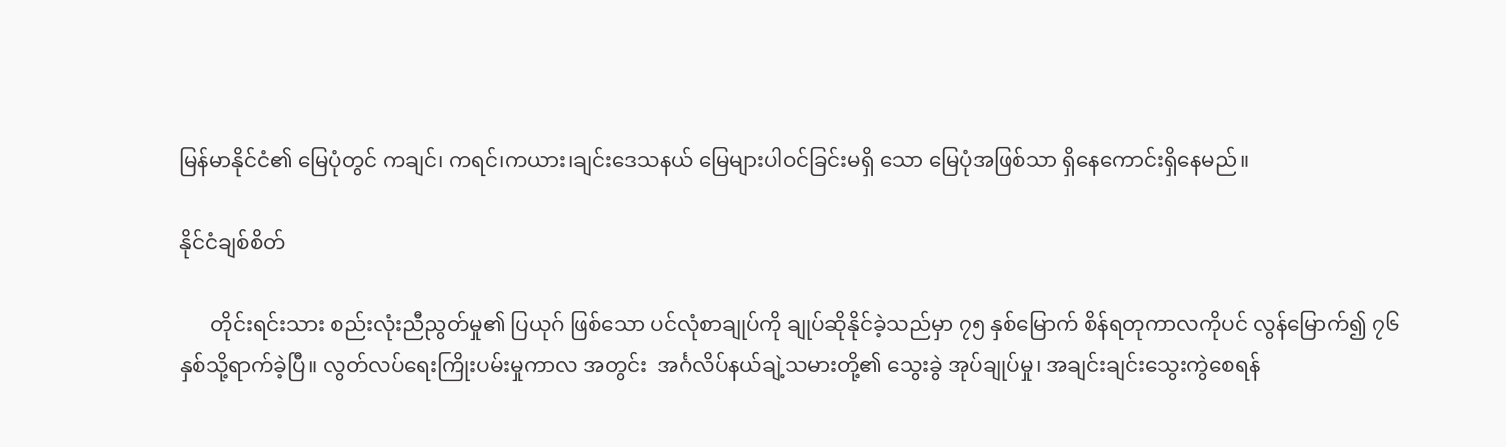မြန်မာနိုင်ငံ၏ မြေပုံတွင် ကချင်၊ ကရင်၊ကယား၊ချင်းဒေသနယ် မြေများပါဝင်ခြင်းမရှိ သော မြေပုံအဖြစ်သာ ရှိနေကောင်းရှိနေမည်။

နိုင်ငံချစ်စိတ်

      တိုင်းရင်းသား စည်းလုံးညီညွတ်မှု၏ ပြယုဂ် ဖြစ်သော ပင်လုံစာချုပ်ကို ချုပ်ဆိုနိုင်ခဲ့သည်မှာ ၇၅ နှစ်မြောက် စိန်ရတုကာလကိုပင် လွန်မြောက်၍ ၇၆ နှစ်သို့ရာက်ခဲ့ပြီ။ လွတ်လပ်ရေးကြိုးပမ်းမှုကာလ အတွင်း  အင်္ဂလိပ်နယ်ချဲ့သမားတို့၏ သွေးခွဲ အုပ်ချုပ်မှု၊ အချင်းချင်းသွေးကွဲစေရန်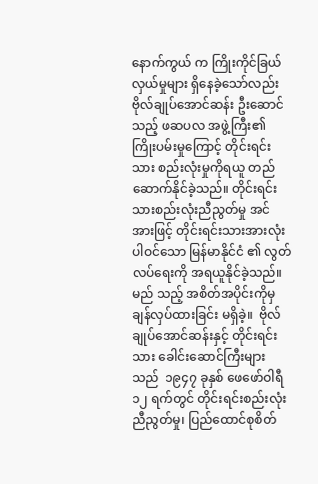နောက်ကွယ် က ကြိုးကိုင်ခြယ်လှယ်မှုများ ရှိနေခဲ့သော်လည်း ဗိုလ်ချုပ်အောင်ဆန်း ဦးဆောင်သည့် ဖဆပလ အဖွဲ့ကြီး၏ ကြိုးပမ်းမှုကြောင့် တိုင်းရင်းသား စည်းလုံးမှုကိုရယူ တည်ဆောက်နိုင်ခဲ့သည်။ တိုင်းရင်းသားစည်းလုံးညီညွတ်မှု အင်အားဖြင့် တိုင်းရင်းသားအားလုံးပါဝင်သော မြန်မာနိုင်ငံ ၏ လွတ်လပ်ရေးကို အရယူနိုင်ခဲ့သည်။ မည် သည့် အစိတ်အပိုင်းကိုမှ ချန်လှပ်ထားခြင်း မရှိခဲ့။  ဗိုလ်ချုပ်အောင်ဆန်းနှင့် တိုင်းရင်းသား ခေါင်းဆောင်ကြီးများသည်  ၁၉၄၇ ခုနှစ် ဖေဖော်ဝါရီ ၁၂ ရက်တွင် တိုင်းရင်းစည်းလုံး ညီညွတ်မှု၊ ပြည်ထောင်စုစိတ်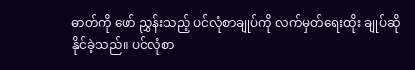ဓာတ်ကို ဖော် ညွှန်းသည့် ပင်လုံစာချုပ်ကို လက်မှတ်ရေးထိုး ချုပ်ဆိုနိုင်ခဲ့သည်။ ပင်လုံစာ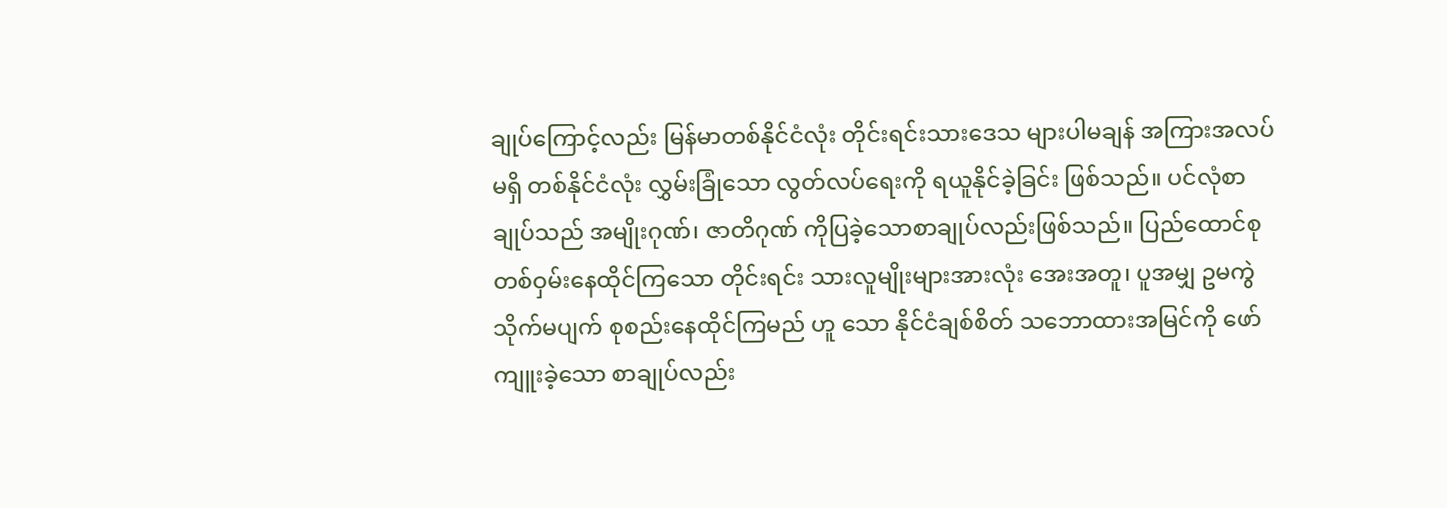ချုပ်ကြောင့်လည်း မြန်မာတစ်နိုင်ငံလုံး တိုင်းရင်းသားဒေသ များပါမချန် အကြားအလပ်မရှိ တစ်နိုင်ငံလုံး လွှမ်းခြုံသော လွတ်လပ်ရေးကို ရယူနိုင်ခဲ့ခြင်း ဖြစ်သည်။ ပင်လုံစာချုပ်သည် အမျိုးဂုဏ်၊ ဇာတိဂုဏ် ကိုပြခဲ့သောစာချုပ်လည်းဖြစ်သည်။ ပြည်ထောင်စုတစ်ဝှမ်းနေထိုင်ကြသော တိုင်းရင်း သားလူမျိုးများအားလုံး အေးအတူ၊ ပူအမျှ ဥမကွဲသိုက်မပျက် စုစည်းနေထိုင်ကြမည် ဟူ သော နိုင်ငံချစ်စိတ် သဘောထားအမြင်ကို ဖော်ကျူးခဲ့သော စာချုပ်လည်း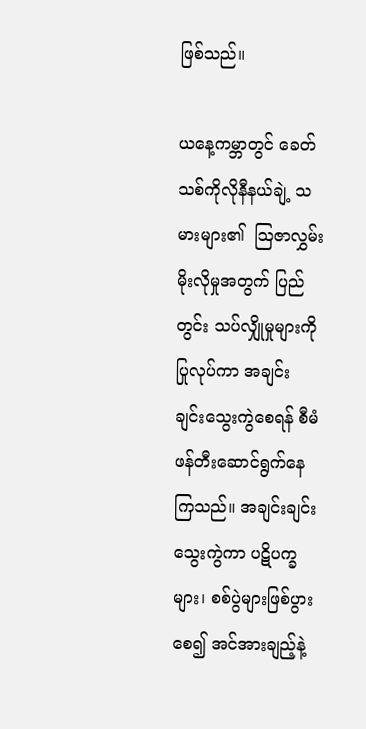ဖြစ်သည်။

ယနေ့ကမ္ဘာတွင် ခေတ်သစ်ကိုလိုနီနယ်ချဲ့ သမားများ၏  သြဇာလွှမ်းမိုးလိုမှုအတွက် ပြည်တွင်း သပ်လျှိုမှုများကိုပြုလုပ်ကာ အချင်း ချင်းသွေးကွဲစေရန် စီမံဖန်တီးဆောင်ရွက်နေ ကြသည်။ အချင်းချင်းသွေးကွဲကာ ပဋိပက္ခများ၊ စစ်ပွဲများဖြစ်ပွားစေ၍ အင်အားချည့်နဲ့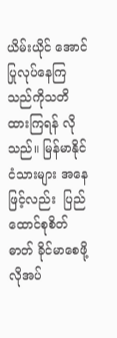ယိမ်းယိုင် အောင်ပြုလုပ်နေကြသည်ကိုသတိထားကြရန် လိုသည်။ မြန်မာနိုင်ငံသားများ အနေဖြင့်လည်း  ပြည်ထောင်စုစိတ်ဓာတ် ခိုင်မာစေဖို့လိုအပ်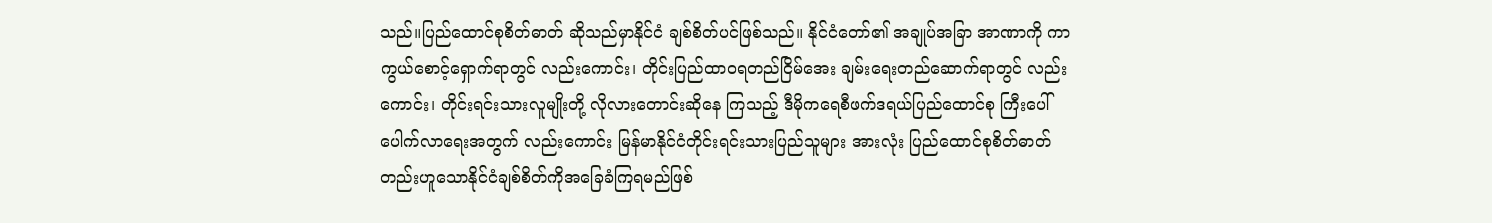သည်။ပြည်ထောင်စုစိတ်ဓာတ် ဆိုသည်မှာနိုင်ငံ ချစ်စိတ်ပင်ဖြစ်သည်။ နိုင်ငံတော်၏ အချုပ်အခြာ အာဏာကို ကာကွယ်စောင့်ရှောက်ရာတွင် လည်းကောင်း၊ တိုင်းပြည်ထာဝရတည်ငြိမ်အေး ချမ်းရေးတည်ဆောက်ရာတွင် လည်းကောင်း၊ တိုင်းရင်းသားလူမျိုးတို့ လိုလားတောင်းဆိုနေ ကြသည့် ဒီမိုကရေစီဖက်ဒရယ်ပြည်ထောင်စု ကြီးပေါ်ပေါက်လာရေးအတွက် လည်းကောင်း မြန်မာနိုင်ငံတိုင်းရင်းသားပြည်သူများ အားလုံး ပြည်ထောင်စုစိတ်ဓာတ်တည်းဟူသောနိုင်ငံချစ်စိတ်ကိုအခြေခံကြရမည်ဖြစ်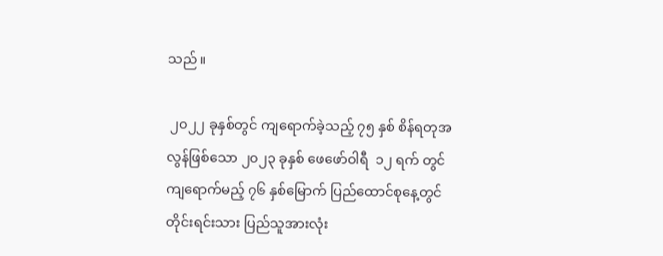သည်။

 ၂၀၂၂ ခုနှစ်တွင် ကျရောက်ခဲ့သည့် ၇၅ နှစ် စိန်ရတုအလွန်ဖြစ်သော ၂၀၂၃ ခုနှစ် ဖေဖော်ဝါရီ  ၁၂ ရက် တွင်ကျရောက်မည့် ၇၆ နှစ်မြောက် ပြည်ထောင်စုနေ့တွင် တိုင်းရင်းသား ပြည်သူအားလုံး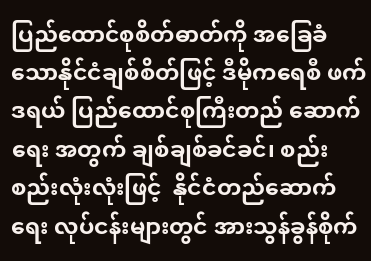ပြည်ထောင်စုစိတ်ဓာတ်ကို အခြေခံသောနိုင်ငံချစ်စိတ်ဖြင့် ဒီမိုကရေစီ ဖက်ဒရယ် ပြည်ထောင်စုကြီးတည် ဆောက်ရေး အတွက် ချစ်ချစ်ခင်ခင်၊ စည်းစည်းလုံးလုံးဖြင့်  နိုင်ငံတည်ဆောက်ရေး လုပ်ငန်းများတွင် အားသွန်ခွန်စိုက်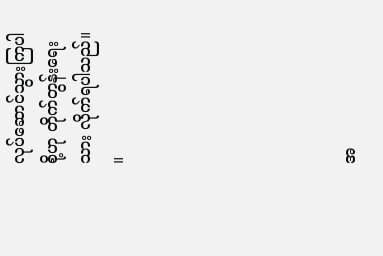လုပ်ဆောင်သွားကြပါစို့ဟု တိုက်တွန်းရေးသား လိုက်ရပါသည်။     ။






အ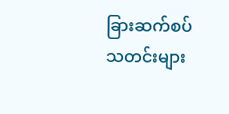ခြားဆက်စပ်သတင်းများ